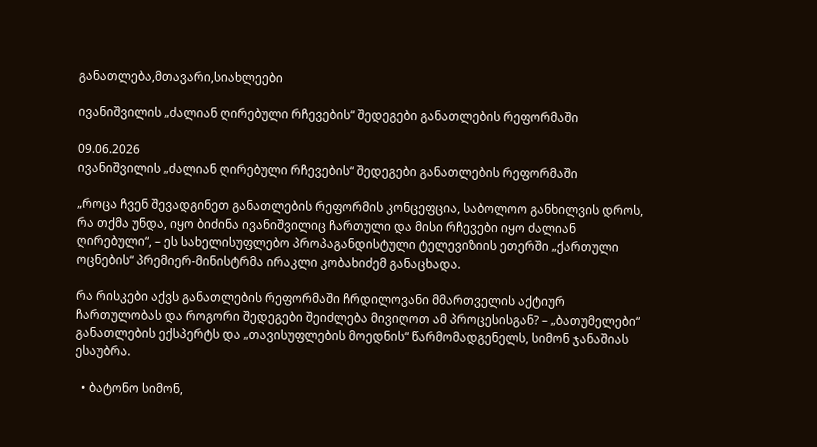განათლება,მთავარი,სიახლეები

ივანიშვილის „ძალიან ღირებული რჩევების“ შედეგები განათლების რეფორმაში

09.06.2026
ივანიშვილის „ძალიან ღირებული რჩევების“ შედეგები განათლების რეფორმაში

„როცა ჩვენ შევადგინეთ განათლების რეფორმის კონცეფცია, საბოლოო განხილვის დროს, რა თქმა უნდა, იყო ბიძინა ივანიშვილიც ჩართული და მისი რჩევები იყო ძალიან ღირებული“, – ეს სახელისუფლებო პროპაგანდისტული ტელევიზიის ეთერში „ქართული ოცნების“ პრემიერ-მინისტრმა ირაკლი კობახიძემ განაცხადა.

რა რისკები აქვს განათლების რეფორმაში ჩრდილოვანი მმართველის აქტიურ ჩართულობას და როგორი შედეგები შეიძლება მივიღოთ ამ პროცესისგან? – „ბათუმელები“ განათლების ექსპერტს და „თავისუფლების მოედნის“ წარმომადგენელს, სიმონ ჯანაშიას ესაუბრა.

  • ბატონო სიმონ,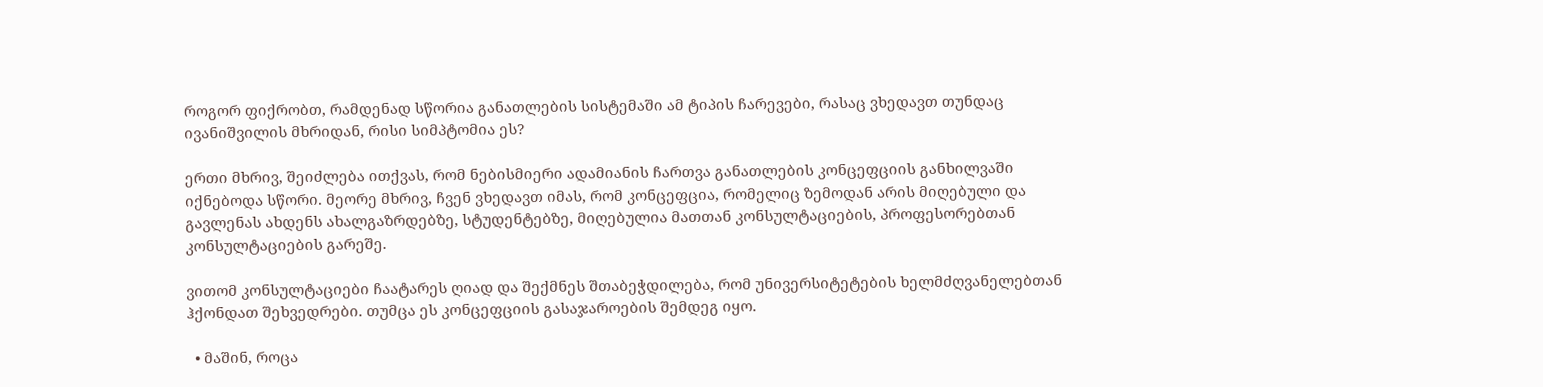როგორ ფიქრობთ, რამდენად სწორია განათლების სისტემაში ამ ტიპის ჩარევები, რასაც ვხედავთ თუნდაც ივანიშვილის მხრიდან, რისი სიმპტომია ეს?

ერთი მხრივ, შეიძლება ითქვას, რომ ნებისმიერი ადამიანის ჩართვა განათლების კონცეფციის განხილვაში იქნებოდა სწორი. მეორე მხრივ, ჩვენ ვხედავთ იმას, რომ კონცეფცია, რომელიც ზემოდან არის მიღებული და გავლენას ახდენს ახალგაზრდებზე, სტუდენტებზე, მიღებულია მათთან კონსულტაციების, პროფესორებთან კონსულტაციების გარეშე.

ვითომ კონსულტაციები ჩაატარეს ღიად და შექმნეს შთაბეჭდილება, რომ უნივერსიტეტების ხელმძღვანელებთან ჰქონდათ შეხვედრები. თუმცა ეს კონცეფციის გასაჯაროების შემდეგ იყო.

  • მაშინ, როცა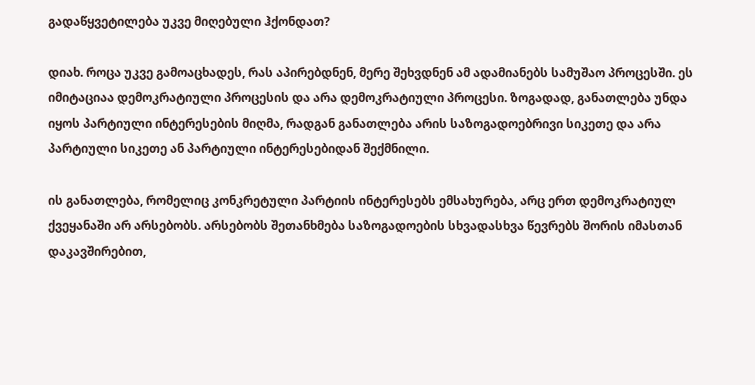გადაწყვეტილება უკვე მიღებული ჰქონდათ?

დიახ. როცა უკვე გამოაცხადეს, რას აპირებდნენ, მერე შეხვდნენ ამ ადამიანებს სამუშაო პროცესში. ეს იმიტაციაა დემოკრატიული პროცესის და არა დემოკრატიული პროცესი. ზოგადად, განათლება უნდა იყოს პარტიული ინტერესების მიღმა, რადგან განათლება არის საზოგადოებრივი სიკეთე და არა პარტიული სიკეთე ან პარტიული ინტერესებიდან შექმნილი.

ის განათლება, რომელიც კონკრეტული პარტიის ინტერესებს ემსახურება, არც ერთ დემოკრატიულ ქვეყანაში არ არსებობს. არსებობს შეთანხმება საზოგადოების სხვადასხვა წევრებს შორის იმასთან დაკავშირებით,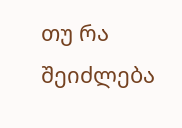თუ რა შეიძლება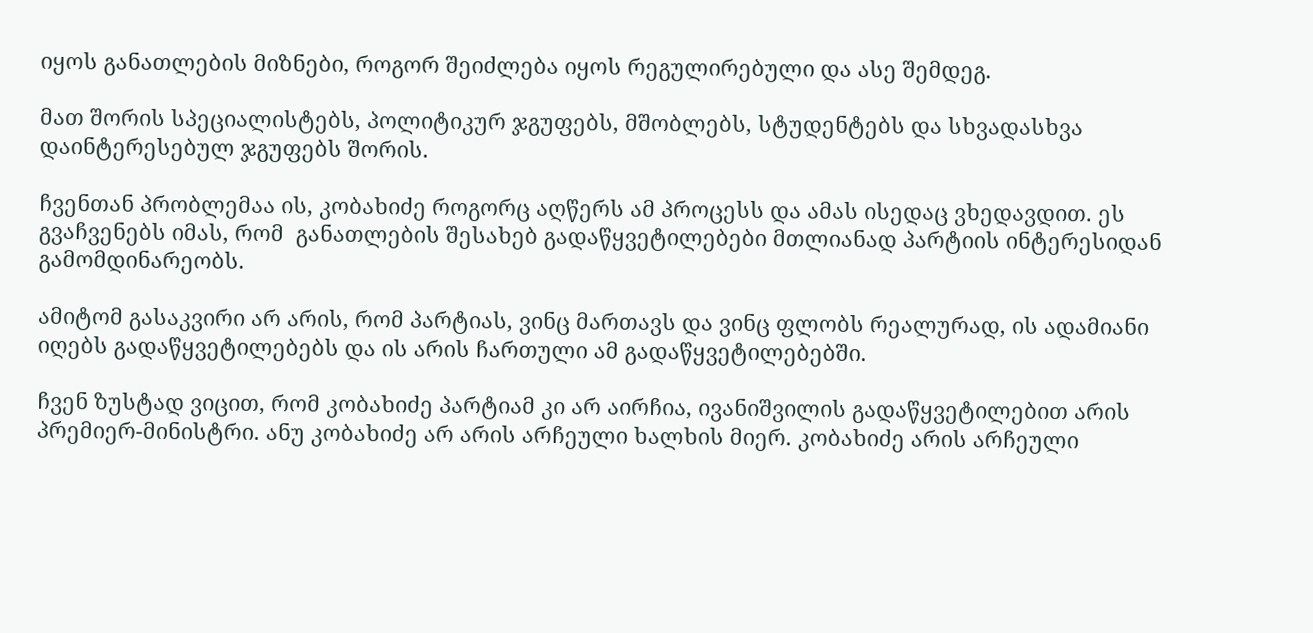იყოს განათლების მიზნები, როგორ შეიძლება იყოს რეგულირებული და ასე შემდეგ.

მათ შორის სპეციალისტებს, პოლიტიკურ ჯგუფებს, მშობლებს, სტუდენტებს და სხვადასხვა დაინტერესებულ ჯგუფებს შორის.

ჩვენთან პრობლემაა ის, კობახიძე როგორც აღწერს ამ პროცესს და ამას ისედაც ვხედავდით. ეს გვაჩვენებს იმას, რომ  განათლების შესახებ გადაწყვეტილებები მთლიანად პარტიის ინტერესიდან გამომდინარეობს.

ამიტომ გასაკვირი არ არის, რომ პარტიას, ვინც მართავს და ვინც ფლობს რეალურად, ის ადამიანი იღებს გადაწყვეტილებებს და ის არის ჩართული ამ გადაწყვეტილებებში.

ჩვენ ზუსტად ვიცით, რომ კობახიძე პარტიამ კი არ აირჩია, ივანიშვილის გადაწყვეტილებით არის პრემიერ-მინისტრი. ანუ კობახიძე არ არის არჩეული ხალხის მიერ. კობახიძე არის არჩეული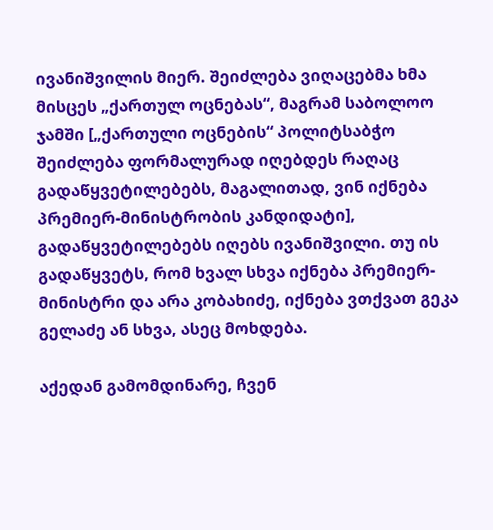ივანიშვილის მიერ. შეიძლება ვიღაცებმა ხმა მისცეს „ქართულ ოცნებას“, მაგრამ საბოლოო ჯამში [„ქართული ოცნების“ პოლიტსაბჭო შეიძლება ფორმალურად იღებდეს რაღაც გადაწყვეტილებებს, მაგალითად, ვინ იქნება პრემიერ-მინისტრობის კანდიდატი], გადაწყვეტილებებს იღებს ივანიშვილი. თუ ის გადაწყვეტს, რომ ხვალ სხვა იქნება პრემიერ-მინისტრი და არა კობახიძე, იქნება ვთქვათ გეკა გელაძე ან სხვა, ასეც მოხდება.

აქედან გამომდინარე, ჩვენ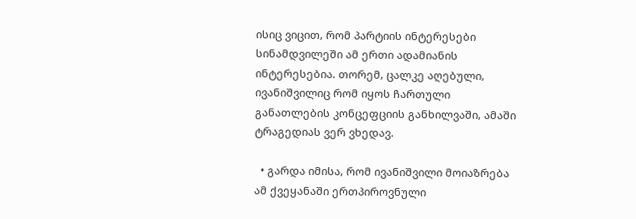ისიც ვიცით, რომ პარტიის ინტერესები სინამდვილეში ამ ერთი ადამიანის ინტერესებია. თორემ, ცალკე აღებული, ივანიშვილიც რომ იყოს ჩართული განათლების კონცეფციის განხილვაში, ამაში ტრაგედიას ვერ ვხედავ.

  • გარდა იმისა, რომ ივანიშვილი მოიაზრება ამ ქვეყანაში ერთპიროვნული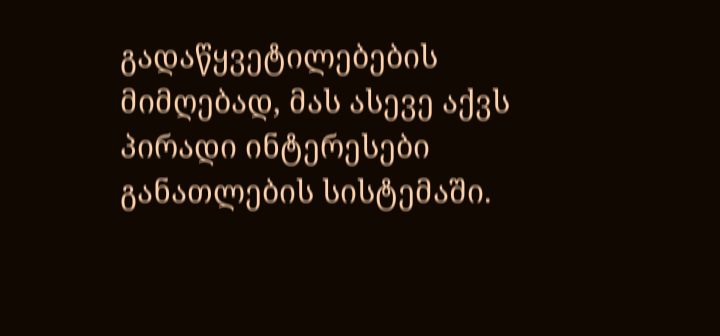გადაწყვეტილებების მიმღებად, მას ასევე აქვს პირადი ინტერესები განათლების სისტემაში.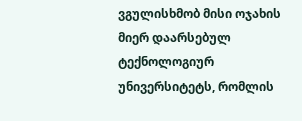ვგულისხმობ მისი ოჯახის მიერ დაარსებულ ტექნოლოგიურ უნივერსიტეტს, რომლის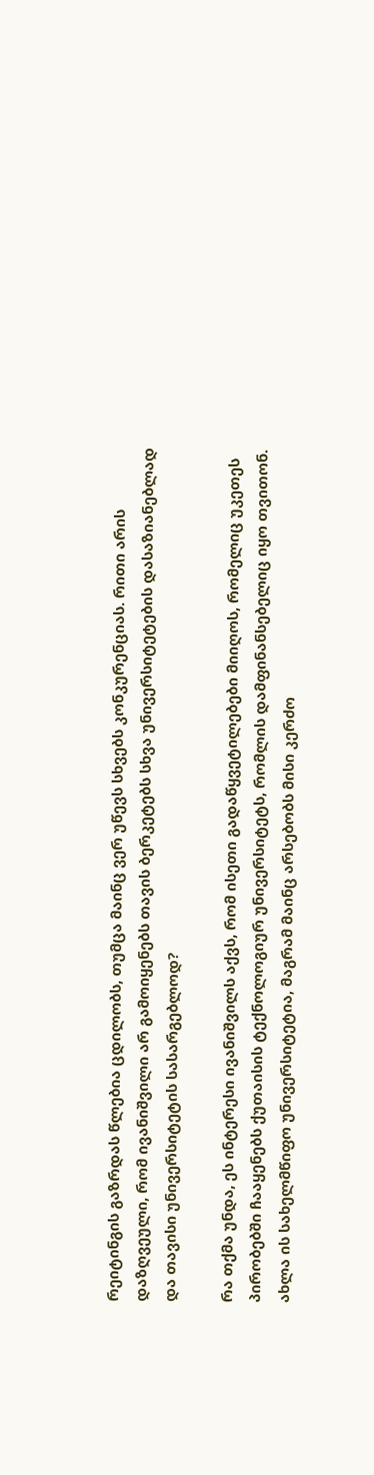რეიტინგის გაზრდას წლებია ცდილობს, თუმცა მაინც ვერ უწევს სხვებს კონკურენციას. რითი არის დაზღვეული, რომ ივანიშვილი არ გამოიყენებს თავის ბერკეტებს სხვა უნივერსიტეტების დასაზიანებლად და თავისი უნივერსიტეტის სასარგებლოდ?

რა თქმა უნდა, ეს ინტერესი ივანიშვილს აქვს, რომ ისეთი გადაწყვეტილებები მიიღოს, რომელიც უკეთეს პირობებში ჩააყენებს ქუთაისის ტექნოლოგიურ უნივერსიტეტს, რომლის დამფინანსებელიც იყო თვითონ. ახლა ის სახელმწიფო უნივერსიტეტია, მაგრამ მაინც არსებობს მისი კერძო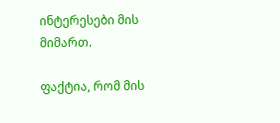ინტერესები მის მიმართ.

ფაქტია, რომ მის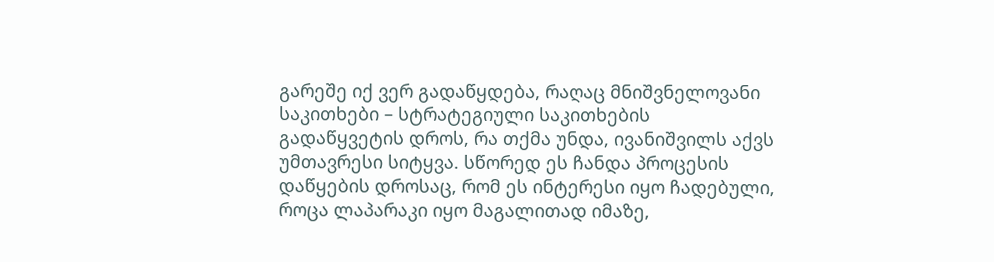გარეშე იქ ვერ გადაწყდება, რაღაც მნიშვნელოვანი საკითხები – სტრატეგიული საკითხების გადაწყვეტის დროს, რა თქმა უნდა, ივანიშვილს აქვს უმთავრესი სიტყვა. სწორედ ეს ჩანდა პროცესის დაწყების დროსაც, რომ ეს ინტერესი იყო ჩადებული, როცა ლაპარაკი იყო მაგალითად იმაზე,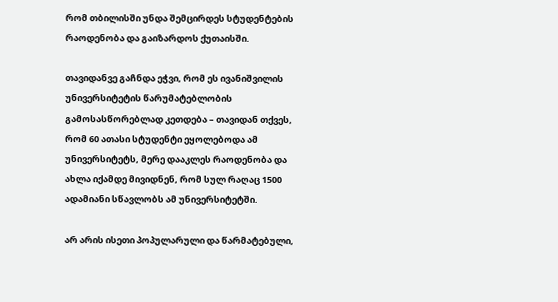რომ თბილისში უნდა შემცირდეს სტუდენტების რაოდენობა და გაიზარდოს ქუთაისში.

თავიდანვე გაჩნდა ეჭვი, რომ ეს ივანიშვილის უნივერსიტეტის წარუმატებლობის გამოსასწორებლად კეთდება – თავიდან თქვეს, რომ 60 ათასი სტუდენტი ეყოლებოდა ამ უნივერსიტეტს, მერე დააკლეს რაოდენობა და ახლა იქამდე მივიდნენ, რომ სულ რაღაც 1500 ადამიანი სწავლობს ამ უნივერსიტეტში.

არ არის ისეთი პოპულარული და წარმატებული,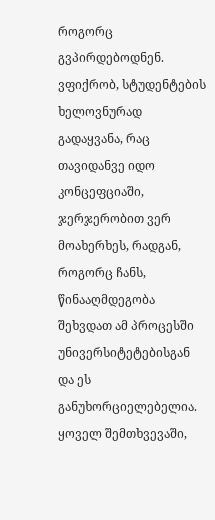როგორც გვპირდებოდნენ. ვფიქრობ, სტუდენტების ხელოვნურად გადაყვანა, რაც თავიდანვე იდო კონცეფციაში, ჯერჯერობით ვერ მოახერხეს, რადგან, როგორც ჩანს, წინააღმდეგობა შეხვდათ ამ პროცესში უნივერსიტეტებისგან და ეს განუხორციელებელია. ყოველ შემთხვევაში,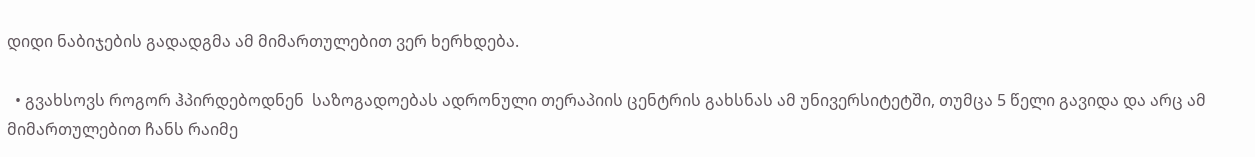დიდი ნაბიჯების გადადგმა ამ მიმართულებით ვერ ხერხდება.

  • გვახსოვს როგორ ჰპირდებოდნენ  საზოგადოებას ადრონული თერაპიის ცენტრის გახსნას ამ უნივერსიტეტში, თუმცა 5 წელი გავიდა და არც ამ მიმართულებით ჩანს რაიმე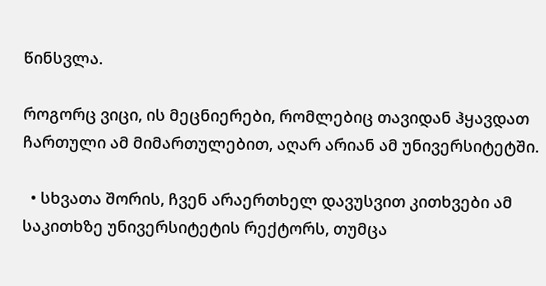წინსვლა.

როგორც ვიცი, ის მეცნიერები, რომლებიც თავიდან ჰყავდათ ჩართული ამ მიმართულებით, აღარ არიან ამ უნივერსიტეტში.

  • სხვათა შორის, ჩვენ არაერთხელ დავუსვით კითხვები ამ საკითხზე უნივერსიტეტის რექტორს, თუმცა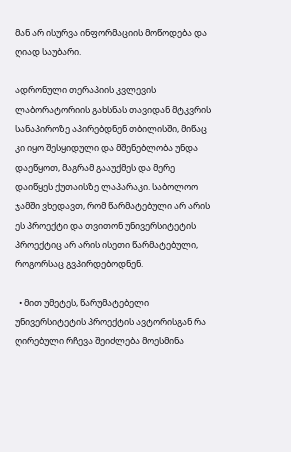მან არ ისურვა ინფორმაციის მოწოდება და ღიად საუბარი.

ადრონული თერაპიის კვლევის ლაბორატორიის გახსნას თავიდან მტკვრის სანაპიროზე აპირებდნენ თბილისში, მიწაც კი იყო შესყიდული და მშენებლობა უნდა დაეწყოთ, მაგრამ გააუქმეს და მერე დაიწყეს ქუთაისზე ლაპარაკი. საბოლოო ჯამში ვხედავთ, რომ წარმატებული არ არის ეს პროექტი და თვითონ უნივერსიტეტის პროექტიც არ არის ისეთი წარმატებული, როგორსაც გვპირდებოდნენ.

  • მით უმეტეს, წარუმატებელი უნივერსიტეტის პროექტის ავტორისგან რა ღირებული რჩევა შეიძლება მოესმინა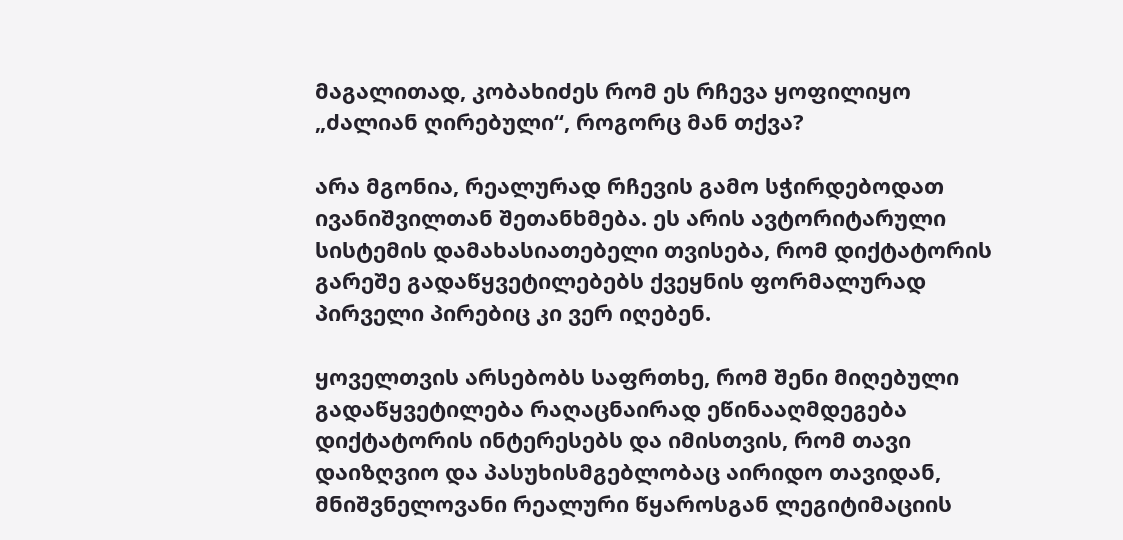მაგალითად, კობახიძეს რომ ეს რჩევა ყოფილიყო „ძალიან ღირებული“, როგორც მან თქვა?

არა მგონია, რეალურად რჩევის გამო სჭირდებოდათ ივანიშვილთან შეთანხმება. ეს არის ავტორიტარული სისტემის დამახასიათებელი თვისება, რომ დიქტატორის გარეშე გადაწყვეტილებებს ქვეყნის ფორმალურად პირველი პირებიც კი ვერ იღებენ.

ყოველთვის არსებობს საფრთხე, რომ შენი მიღებული გადაწყვეტილება რაღაცნაირად ეწინააღმდეგება დიქტატორის ინტერესებს და იმისთვის, რომ თავი დაიზღვიო და პასუხისმგებლობაც აირიდო თავიდან, მნიშვნელოვანი რეალური წყაროსგან ლეგიტიმაციის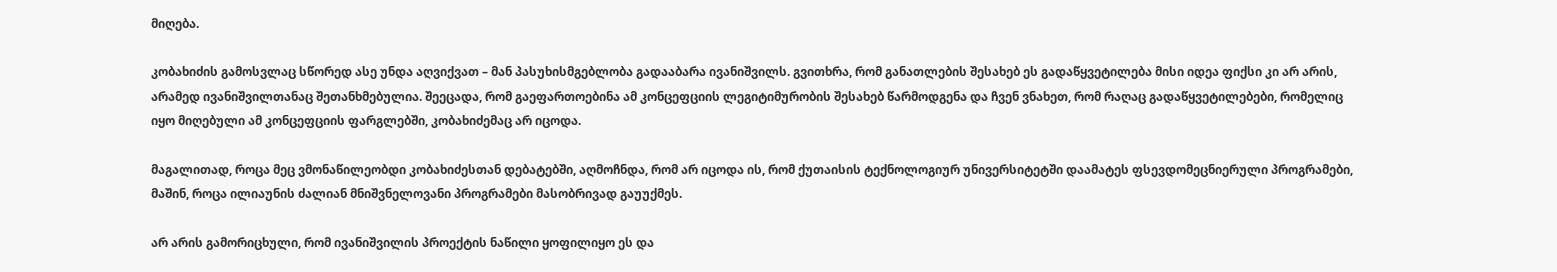მიღება.

კობახიძის გამოსვლაც სწორედ ასე უნდა აღვიქვათ – მან პასუხისმგებლობა გადააბარა ივანიშვილს. გვითხრა, რომ განათლების შესახებ ეს გადაწყვეტილება მისი იდეა ფიქსი კი არ არის, არამედ ივანიშვილთანაც შეთანხმებულია. შეეცადა, რომ გაეფართოებინა ამ კონცეფციის ლეგიტიმურობის შესახებ წარმოდგენა და ჩვენ ვნახეთ, რომ რაღაც გადაწყვეტილებები, რომელიც იყო მიღებული ამ კონცეფციის ფარგლებში, კობახიძემაც არ იცოდა.

მაგალითად, როცა მეც ვმონაწილეობდი კობახიძესთან დებატებში, აღმოჩნდა, რომ არ იცოდა ის, რომ ქუთაისის ტექნოლოგიურ უნივერსიტეტში დაამატეს ფსევდომეცნიერული პროგრამები, მაშინ, როცა ილიაუნის ძალიან მნიშვნელოვანი პროგრამები მასობრივად გაუუქმეს.

არ არის გამორიცხული, რომ ივანიშვილის პროექტის ნაწილი ყოფილიყო ეს და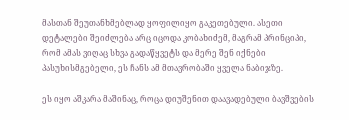მასთან შეუთანხმებლად ყოფილიყო გაკეთებული. ასეთი დეტალები შეიძლება არც იცოდა კობახიძემ, მაგრამ პრინციპი, რომ ამას ვიღაც სხვა გადაწყვეტს და მერე შენ იქნები პასუხისმგებელი, ეს ჩანს ამ მთავრობაში ყველა ნაბიჯზე.

ეს იყო აშკარა მაშინაც, როცა დიუშენით დაავადებული ბავშვების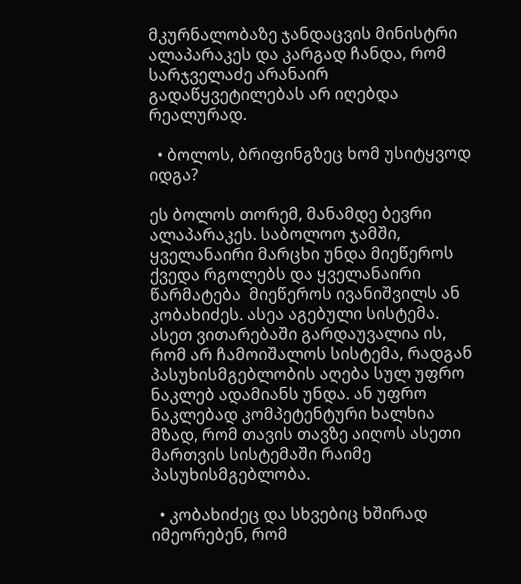მკურნალობაზე ჯანდაცვის მინისტრი ალაპარაკეს და კარგად ჩანდა, რომ სარჯველაძე არანაირ გადაწყვეტილებას არ იღებდა რეალურად.

  • ბოლოს, ბრიფინგზეც ხომ უსიტყვოდ იდგა?

ეს ბოლოს თორემ, მანამდე ბევრი ალაპარაკეს. საბოლოო ჯამში, ყველანაირი მარცხი უნდა მიეწეროს ქვედა რგოლებს და ყველანაირი წარმატება  მიეწეროს ივანიშვილს ან კობახიძეს. ასეა აგებული სისტემა. ასეთ ვითარებაში გარდაუვალია ის, რომ არ ჩამოიშალოს სისტემა, რადგან პასუხისმგებლობის აღება სულ უფრო ნაკლებ ადამიანს უნდა. ან უფრო ნაკლებად კომპეტენტური ხალხია მზად, რომ თავის თავზე აიღოს ასეთი მართვის სისტემაში რაიმე პასუხისმგებლობა.

  • კობახიძეც და სხვებიც ხშირად იმეორებენ, რომ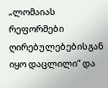„ლომაიას რეფორმები ღირებულებებისგან იყო დაცლილი“ და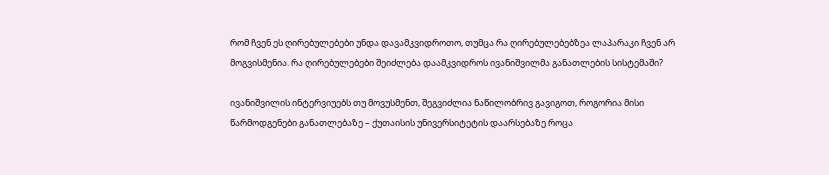რომ ჩვენ ეს ღირებულებები უნდა დავამკვიდროთო, თუმცა რა ღირებულებებზეა ლაპარაკი ჩვენ არ მოგვისმენია. რა ღირებულებები შეიძლება დაამკვიდროს ივანიშვილმა განათლების სისტემაში?

ივანიშვილის ინტერვიუებს თუ მოვუსმენთ, შეგვიძლია ნაწილობრივ გავიგოთ, როგორია მისი წარმოდგენები განათლებაზე – ქუთაისის უნივერსიტეტის დაარსებაზე როცა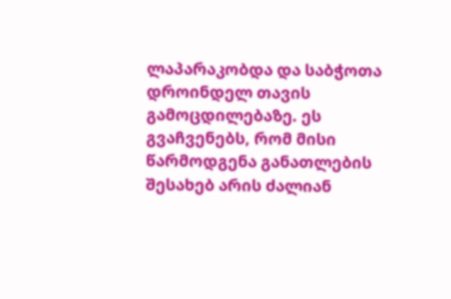ლაპარაკობდა და საბჭოთა დროინდელ თავის გამოცდილებაზე. ეს გვაჩვენებს, რომ მისი წარმოდგენა განათლების შესახებ არის ძალიან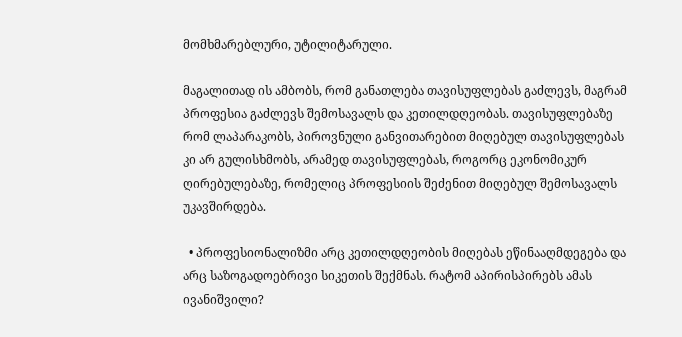მომხმარებლური, უტილიტარული.

მაგალითად ის ამბობს, რომ განათლება თავისუფლებას გაძლევს, მაგრამ პროფესია გაძლევს შემოსავალს და კეთილდღეობას. თავისუფლებაზე რომ ლაპარაკობს, პიროვნული განვითარებით მიღებულ თავისუფლებას კი არ გულისხმობს, არამედ თავისუფლებას, როგორც ეკონომიკურ ღირებულებაზე, რომელიც პროფესიის შეძენით მიღებულ შემოსავალს უკავშირდება.

  • პროფესიონალიზმი არც კეთილდღეობის მიღებას ეწინააღმდეგება და არც საზოგადოებრივი სიკეთის შექმნას. რატომ აპირისპირებს ამას ივანიშვილი?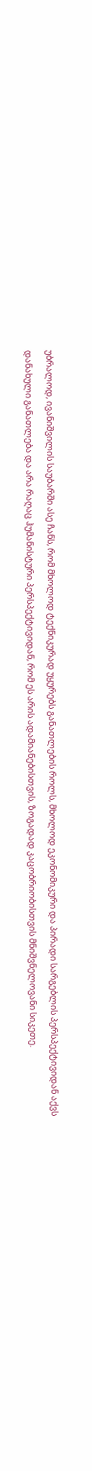უბრალოდ, ივანიშვილის საუბარში ასე ჩანს, რომ მხოლოდ ტექნიკურად უყურებს განათლების როლს, მხოლოდ ეკონომიკური და პირადი სარგებლის პერსპექტივიდან აქვს დანახული განათლება და არა რაღაც ჰუმანისტური პერსპექტივიდან, რომ ეს არის ადამიანებისთვის, ზოგადად კაცობრიობისთვის მნიშვნელოვანი სიკეთე.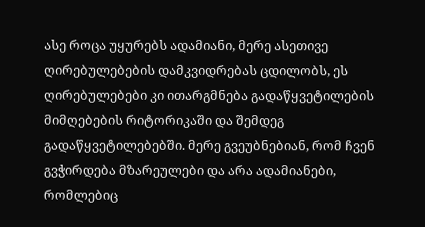ასე როცა უყურებს ადამიანი, მერე ასეთივე ღირებულებების დამკვიდრებას ცდილობს, ეს ღირებულებები კი ითარგმნება გადაწყვეტილების მიმღებების რიტორიკაში და შემდეგ გადაწყვეტილებებში. მერე გვეუბნებიან, რომ ჩვენ გვჭირდება მზარეულები და არა ადამიანები, რომლებიც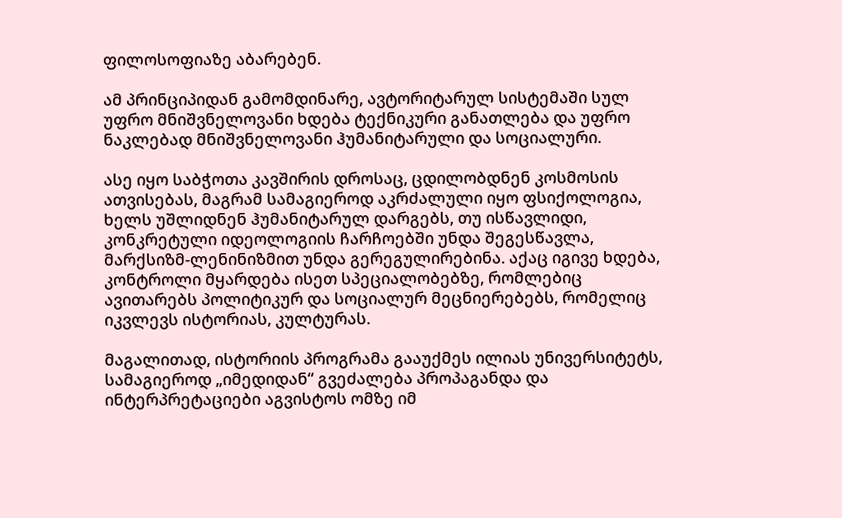ფილოსოფიაზე აბარებენ.

ამ პრინციპიდან გამომდინარე, ავტორიტარულ სისტემაში სულ უფრო მნიშვნელოვანი ხდება ტექნიკური განათლება და უფრო ნაკლებად მნიშვნელოვანი ჰუმანიტარული და სოციალური.

ასე იყო საბჭოთა კავშირის დროსაც, ცდილობდნენ კოსმოსის ათვისებას, მაგრამ სამაგიეროდ აკრძალული იყო ფსიქოლოგია, ხელს უშლიდნენ ჰუმანიტარულ დარგებს, თუ ისწავლიდი, კონკრეტული იდეოლოგიის ჩარჩოებში უნდა შეგესწავლა, მარქსიზმ-ლენინიზმით უნდა გერეგულირებინა. აქაც იგივე ხდება, კონტროლი მყარდება ისეთ სპეციალობებზე, რომლებიც ავითარებს პოლიტიკურ და სოციალურ მეცნიერებებს, რომელიც იკვლევს ისტორიას, კულტურას.

მაგალითად, ისტორიის პროგრამა გააუქმეს ილიას უნივერსიტეტს, სამაგიეროდ „იმედიდან“ გვეძალება პროპაგანდა და ინტერპრეტაციები აგვისტოს ომზე იმ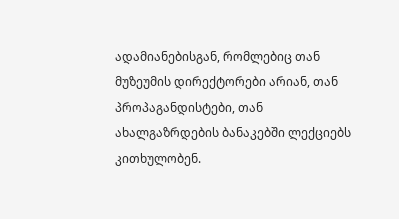ადამიანებისგან, რომლებიც თან მუზეუმის დირექტორები არიან, თან პროპაგანდისტები, თან ახალგაზრდების ბანაკებში ლექციებს კითხულობენ.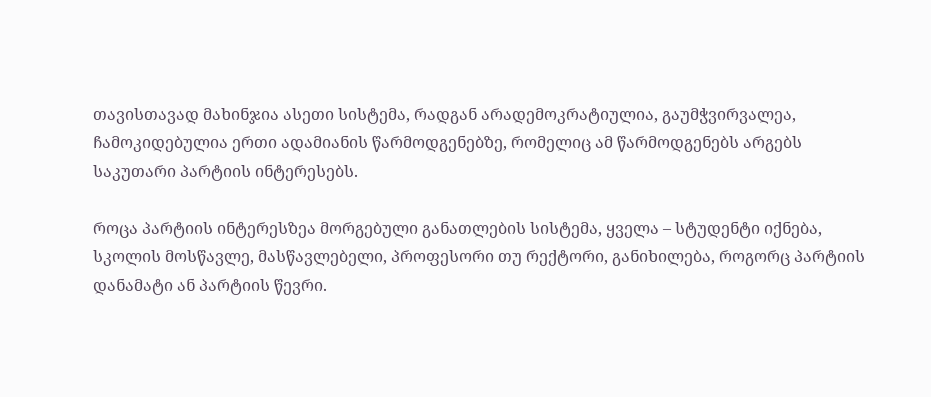თავისთავად მახინჯია ასეთი სისტემა, რადგან არადემოკრატიულია, გაუმჭვირვალეა, ჩამოკიდებულია ერთი ადამიანის წარმოდგენებზე, რომელიც ამ წარმოდგენებს არგებს საკუთარი პარტიის ინტერესებს.

როცა პარტიის ინტერესზეა მორგებული განათლების სისტემა, ყველა – სტუდენტი იქნება, სკოლის მოსწავლე, მასწავლებელი, პროფესორი თუ რექტორი, განიხილება, როგორც პარტიის დანამატი ან პარტიის წევრი.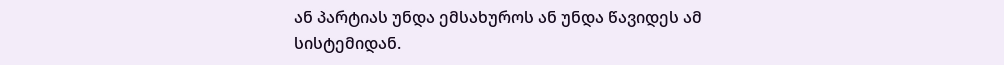ან პარტიას უნდა ემსახუროს ან უნდა წავიდეს ამ სისტემიდან.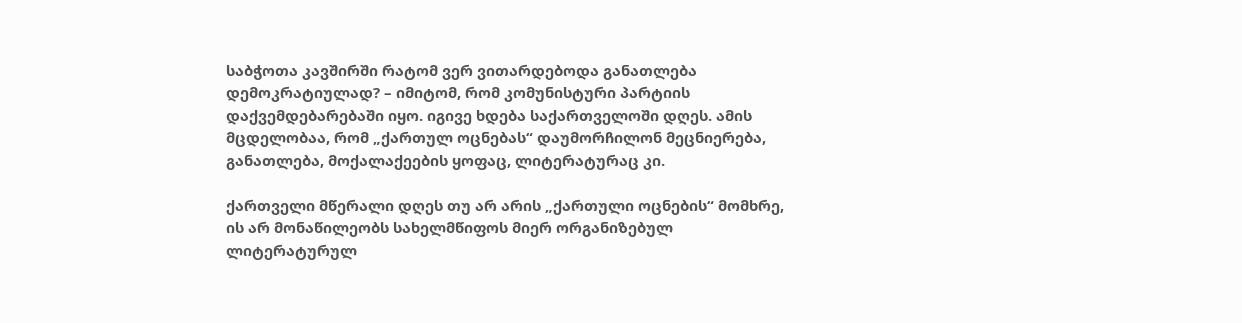საბჭოთა კავშირში რატომ ვერ ვითარდებოდა განათლება დემოკრატიულად? – იმიტომ, რომ კომუნისტური პარტიის დაქვემდებარებაში იყო. იგივე ხდება საქართველოში დღეს. ამის მცდელობაა, რომ „ქართულ ოცნებას“ დაუმორჩილონ მეცნიერება, განათლება, მოქალაქეების ყოფაც, ლიტერატურაც კი.

ქართველი მწერალი დღეს თუ არ არის „ქართული ოცნების“ მომხრე, ის არ მონაწილეობს სახელმწიფოს მიერ ორგანიზებულ ლიტერატურულ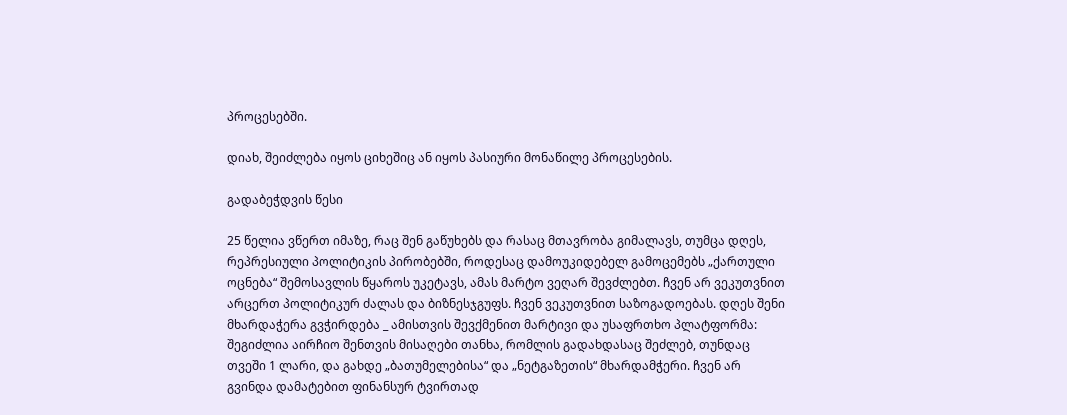პროცესებში.

დიახ, შეიძლება იყოს ციხეშიც ან იყოს პასიური მონაწილე პროცესების.

გადაბეჭდვის წესი

25 წელია ვწერთ იმაზე, რაც შენ გაწუხებს და რასაც მთავრობა გიმალავს, თუმცა დღეს, რეპრესიული პოლიტიკის პირობებში, როდესაც დამოუკიდებელ გამოცემებს „ქართული ოცნება“ შემოსავლის წყაროს უკეტავს, ამას მარტო ვეღარ შევძლებთ. ჩვენ არ ვეკუთვნით არცერთ პოლიტიკურ ძალას და ბიზნესჯგუფს. ჩვენ ვეკუთვნით საზოგადოებას. დღეს შენი მხარდაჭერა გვჭირდება _ ამისთვის შევქმენით მარტივი და უსაფრთხო პლატფორმა: შეგიძლია აირჩიო შენთვის მისაღები თანხა, რომლის გადახდასაც შეძლებ, თუნდაც თვეში 1 ლარი, და გახდე „ბათუმელებისა“ და „ნეტგაზეთის“ მხარდამჭერი. ჩვენ არ გვინდა დამატებით ფინანსურ ტვირთად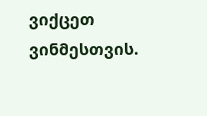ვიქცეთ ვინმესთვის.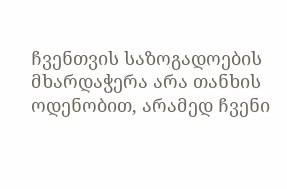ჩვენთვის საზოგადოების მხარდაჭერა არა თანხის ოდენობით, არამედ ჩვენი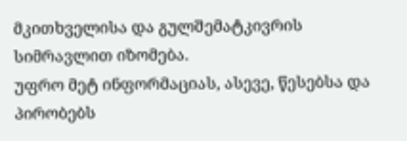მკითხველისა და გულშემატკივრის სიმრავლით იზომება.
უფრო მეტ ინფორმაციას, ასევე, წესებსა და პირობებს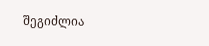შეგიძლია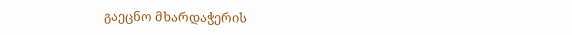გაეცნო მხარდაჭერის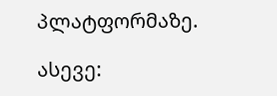პლატფორმაზე.

ასევე: